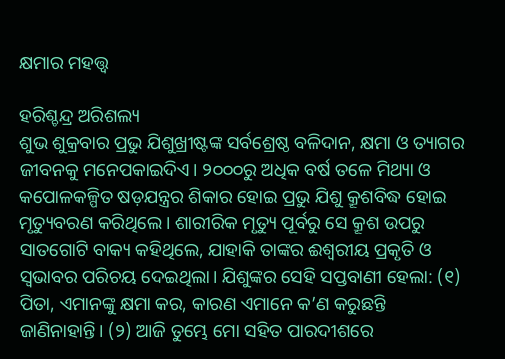କ୍ଷମାର ମହତ୍ତ୍ୱ

ହରିଶ୍ଚନ୍ଦ୍ର ଅରିଶଲ୍ୟ
ଶୁଭ ଶୁକ୍ରବାର ପ୍ରଭୁ ଯିଶୁଖ୍ରୀଷ୍ଟଙ୍କ ସର୍ବଶ୍ରେଷ୍ଠ ବଳିଦାନ, କ୍ଷମା ଓ ତ୍ୟାଗର ଜୀବନକୁ ମନେପକାଇଦିଏ। ୨୦୦୦ରୁ ଅଧିକ ବର୍ଷ ତଳେ ମିଥ୍ୟା ଓ କପୋଳକଳ୍ପିତ ଷଡ଼ଯନ୍ତ୍ରର ଶିକାର ହୋଇ ପ୍ରଭୁ ଯିଶୁ କ୍ରୂଶବିଦ୍ଧ ହୋଇ ମୃତ୍ୟୁବରଣ କରିଥିଲେ। ଶାରୀରିକ ମୃତ୍ୟୁ ପୂର୍ବରୁ ସେ କ୍ରୂଶ ଉପରୁ ସାତଗୋଟି ବାକ୍ୟ କହିଥିଲେ, ଯାହାକି ତାଙ୍କର ଈଶ୍ୱରୀୟ ପ୍ରକୃତି ଓ ସ୍ବଭାବର ପରିଚୟ ଦେଇଥିଲା। ଯିଶୁଙ୍କର ସେହି ସପ୍ତବାଣୀ ହେଲା: (୧) ପିତା, ଏମାନଙ୍କୁ କ୍ଷମା କର, କାରଣ ଏମାନେ କ’ଣ କରୁଛନ୍ତି ଜାଣିନାହାନ୍ତି। (୨) ଆଜି ତୁମ୍ଭେ ମୋ ସହିତ ପାରଦୀଶରେ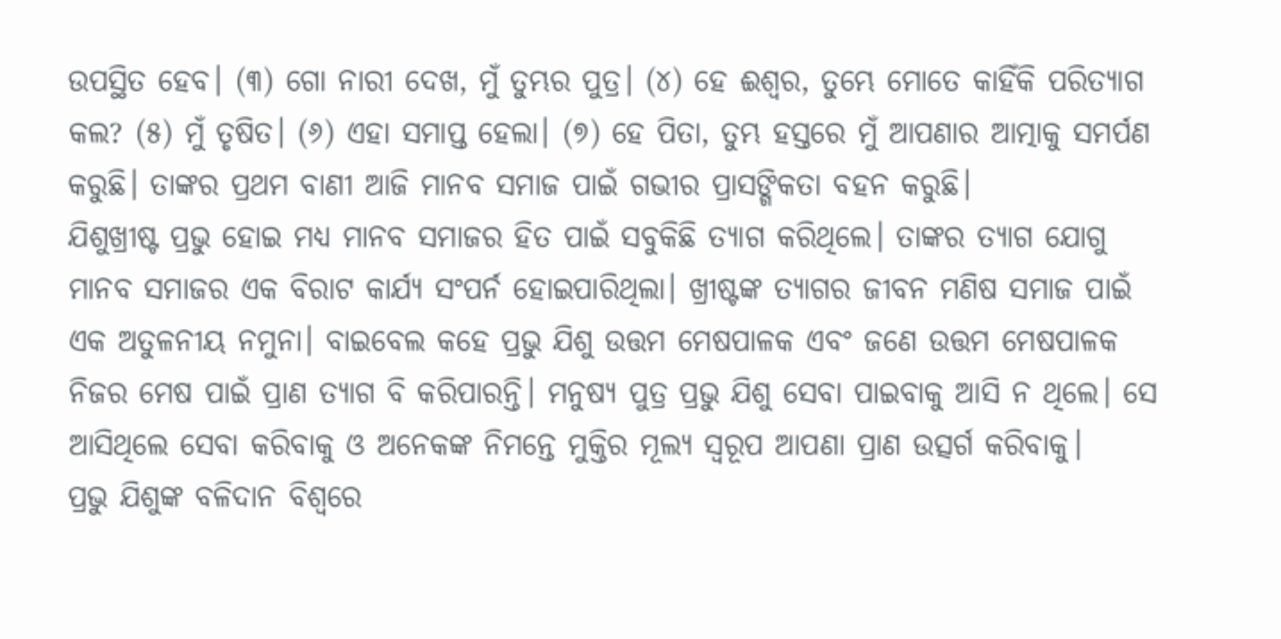ଉପସ୍ଥିତ ହେବ। (୩) ଗୋ ନାରୀ ଦେଖ, ମୁଁ ତୁମ୍ଭର ପୁତ୍ର। (୪) ହେ ଈଶ୍ୱର, ତୁମ୍ଭେ ମୋତେ କାହିଁକି ପରିତ୍ୟାଗ କଲ? (୫) ମୁଁ ତୃଷିତ। (୬) ଏହା ସମାପ୍ତ ହେଲା। (୭) ହେ ପିତା, ତୁମ୍ଭ ହସ୍ତରେ ମୁଁ ଆପଣାର ଆତ୍ମାକୁ ସମର୍ପଣ କରୁଛି। ତାଙ୍କର ପ୍ରଥମ ବାଣୀ ଆଜି ମାନବ ସମାଜ ପାଇଁ ଗଭୀର ପ୍ରାସଙ୍ଗିକତା ବହନ କରୁଛି।
ଯିଶୁଖ୍ରୀଷ୍ଟ ପ୍ରଭୁ ହୋଇ ମଧ୍ୟ ମାନବ ସମାଜର ହିତ ପାଇଁ ସବୁକିଛି ତ୍ୟାଗ କରିଥିଲେ। ତାଙ୍କର ତ୍ୟାଗ ଯୋଗୁ ମାନବ ସମାଜର ଏକ ବିରାଟ କାର୍ଯ୍ୟ ସଂପର୍ନ ହୋଇପାରିଥିଲା। ଖ୍ରୀଷ୍ଟଙ୍କ ତ୍ୟାଗର ଜୀବନ ମଣିଷ ସମାଜ ପାଇଁ ଏକ ଅତୁଳନୀୟ ନମୁନା। ବାଇବେଲ କହେ ପ୍ରଭୁ ଯିଶୁ ଉତ୍ତମ ମେଷପାଳକ ଏବଂ ଜଣେ ଉତ୍ତମ ମେଷପାଳକ ନିଜର ମେଷ ପାଇଁ ପ୍ରାଣ ତ୍ୟାଗ ବି କରିପାରନ୍ତି। ମନୁଷ୍ୟ ପୁତ୍ର ପ୍ରଭୁ ଯିଶୁ ସେବା ପାଇବାକୁ ଆସି ନ ଥିଲେ। ସେ ଆସିଥିଲେ ସେବା କରିବାକୁ ଓ ଅନେକଙ୍କ ନିମନ୍ତେ ମୁକ୍ତିର ମୂଲ୍ୟ ସ୍ବରୂପ ଆପଣା ପ୍ରାଣ ଉତ୍ସର୍ଗ କରିବାକୁ।
ପ୍ରଭୁ ଯିଶୁଙ୍କ ବଳିଦାନ ବିଶ୍ୱରେ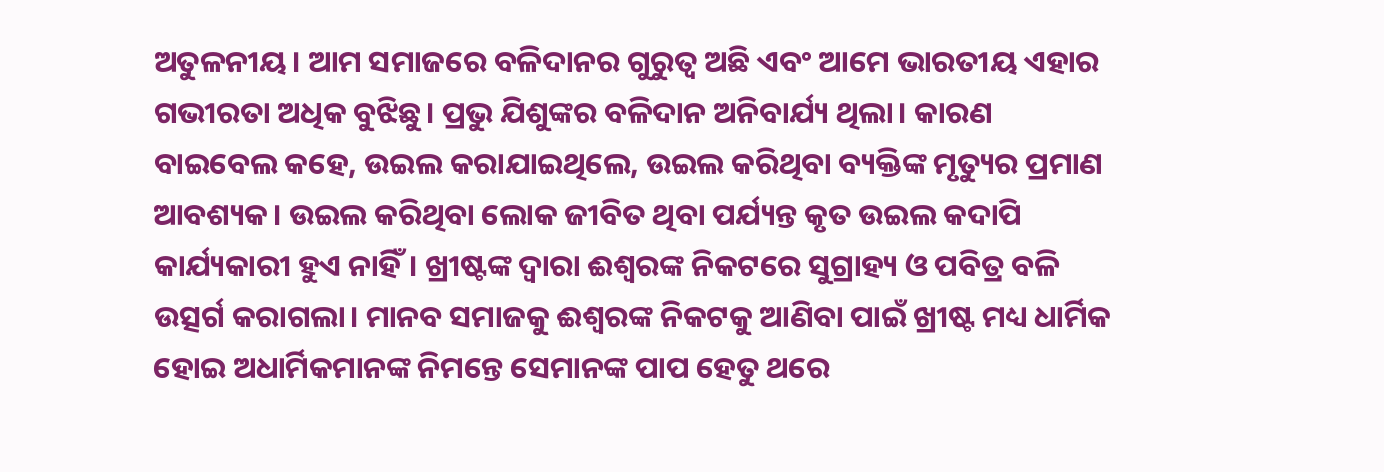ଅତୁଳନୀୟ। ଆମ ସମାଜରେ ବଳିଦାନର ଗୁରୁତ୍ୱ ଅଛି ଏବଂ ଆମେ ଭାରତୀୟ ଏହାର ଗଭୀରତା ଅଧିକ ବୁଝିଛୁ। ପ୍ରଭୁ ଯିଶୁଙ୍କର ବଳିଦାନ ଅନିବାର୍ଯ୍ୟ ଥିଲା। କାରଣ ବାଇବେଲ କହେ, ଉଇଲ କରାଯାଇଥିଲେ, ଉଇଲ କରିଥିବା ବ୍ୟକ୍ତିଙ୍କ ମୃତ୍ୟୁର ପ୍ରମାଣ ଆବଶ୍ୟକ। ଉଇଲ କରିଥିବା ଲୋକ ଜୀବିତ ଥିବା ପର୍ଯ୍ୟନ୍ତ କୃତ ଉଇଲ କଦାପି କାର୍ଯ୍ୟକାରୀ ହୁଏ ନାହିଁ। ଖ୍ରୀଷ୍ଟଙ୍କ ଦ୍ୱାରା ଈଶ୍ୱରଙ୍କ ନିକଟରେ ସୁଗ୍ରାହ୍ୟ ଓ ପବିତ୍ର ବଳି ଉତ୍ସର୍ଗ କରାଗଲା। ମାନବ ସମାଜକୁ ଈଶ୍ୱରଙ୍କ ନିକଟକୁ ଆଣିବା ପାଇଁ ଖ୍ରୀଷ୍ଟ ମଧ୍ୟ ଧାର୍ମିକ ହୋଇ ଅଧାର୍ମିକମାନଙ୍କ ନିମନ୍ତେ ସେମାନଙ୍କ ପାପ ହେତୁ ଥରେ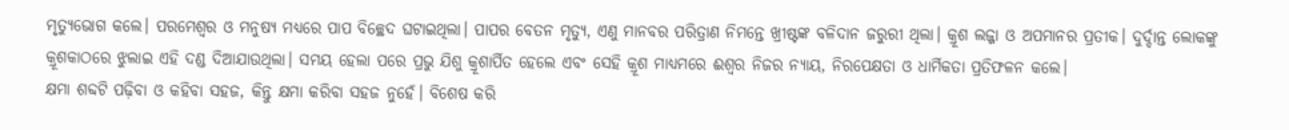ମୃତ୍ୟୁଭୋଗ କଲେ। ପରମେଶ୍ୱର ଓ ମନୁଷ୍ୟ ମଧ୍ୟରେ ପାପ ବିଚ୍ଛେଦ ଘଟାଇଥିଲା। ପାପର ବେତନ ମୃତ୍ୟୁ, ଏଣୁ ମାନବର ପରିତ୍ରାଣ ନିମନ୍ତେ ଖ୍ରୀଷ୍ଟଙ୍କ ବଳିଦାନ ଜରୁରୀ ଥିଲା। କ୍ରୂଶ ଲଜ୍ଜା ଓ ଅପମାନର ପ୍ରତୀକ। ଦୁର୍ଦ୍ଦାନ୍ତ ଲୋକଙ୍କୁ କ୍ରୂଶକାଠରେ ଝୁଲାଇ ଏହି ଦଣ୍ଡ ଦିଆଯାଉଥିଲା। ସମୟ ହେଲା ପରେ ପ୍ରଭୁ ଯିଶୁ କ୍ରୂଶାର୍ପିତ ହେଲେ ଏବଂ ସେହି କ୍ରୂଶ ମାଧ୍ୟମରେ ଈଶ୍ୱର ନିଜର ନ୍ୟାୟ, ନିରପେକ୍ଷତା ଓ ଧାର୍ମିକତା ପ୍ରତିଫଳନ କଲେ।
କ୍ଷମା ଶବ୍ଦଟି ପଢ଼ିବା ଓ କହିବା ସହଜ, କିନ୍ତୁ କ୍ଷମା କରିବା ସହଜ ନୁହେଁ। ବିଶେଷ କରି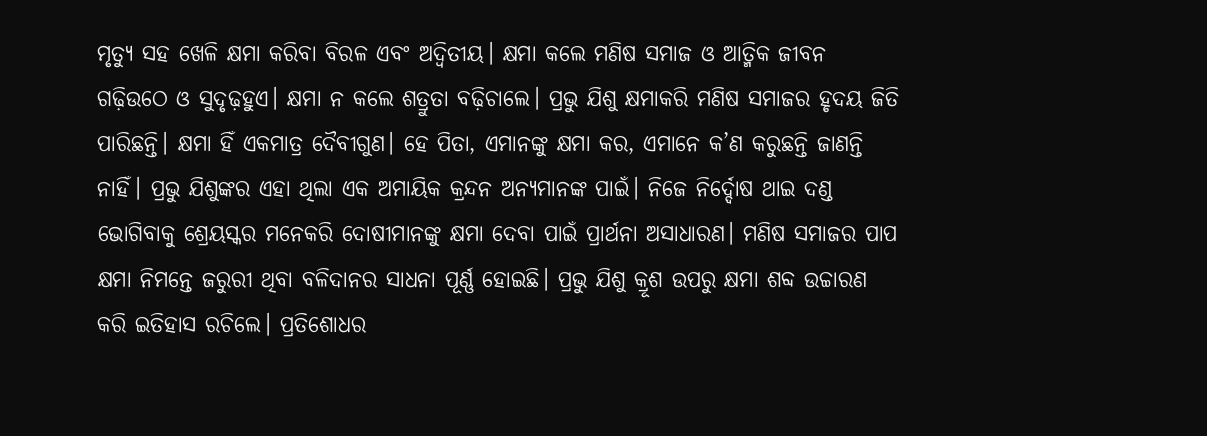ମୃତ୍ୟୁ ସହ ଖେଳି କ୍ଷମା କରିବା ବିରଳ ଏବଂ ଅଦ୍ୱିତୀୟ। କ୍ଷମା କଲେ ମଣିଷ ସମାଜ ଓ ଆତ୍ମିକ ଜୀବନ ଗଢ଼ିଉଠେ ଓ ସୁଦୃଢ଼ହୁଏ। କ୍ଷମା ନ କଲେ ଶତ୍ରୁତା ବଢ଼ିଚାଲେ। ପ୍ରଭୁ ଯିଶୁ କ୍ଷମାକରି ମଣିଷ ସମାଜର ହୃଦୟ ଜିତି ପାରିଛନ୍ତି। କ୍ଷମା ହିଁ ଏକମାତ୍ର ଦୈବୀଗୁଣ। ହେ ପିତା, ଏମାନଙ୍କୁ କ୍ଷମା କର, ଏମାନେ କ’ଣ କରୁଛନ୍ତି ଜାଣନ୍ତି ନାହିଁ। ପ୍ରଭୁ ଯିଶୁଙ୍କର ଏହା ଥିଲା ଏକ ଅମାୟିକ କ୍ରନ୍ଦନ ଅନ୍ୟମାନଙ୍କ ପାଇଁ। ନିଜେ ନିର୍ଦ୍ଦୋଷ ଥାଇ ଦଣ୍ଡ ଭୋଗିବାକୁ ଶ୍ରେୟସ୍କର ମନେକରି ଦୋଷୀମାନଙ୍କୁ କ୍ଷମା ଦେବା ପାଇଁ ପ୍ରାର୍ଥନା ଅସାଧାରଣ। ମଣିଷ ସମାଜର ପାପ କ୍ଷମା ନିମନ୍ତେ ଜରୁରୀ ଥିବା ବଳିଦାନର ସାଧନା ପୂର୍ଣ୍ଣ ହୋଇଛି। ପ୍ରଭୁ ଯିଶୁ କ୍ରୂଶ ଉପରୁ କ୍ଷମା ଶବ୍ଦ ଉଚ୍ଚାରଣ କରି ଇତିହାସ ରଚିଲେ। ପ୍ରତିଶୋଧର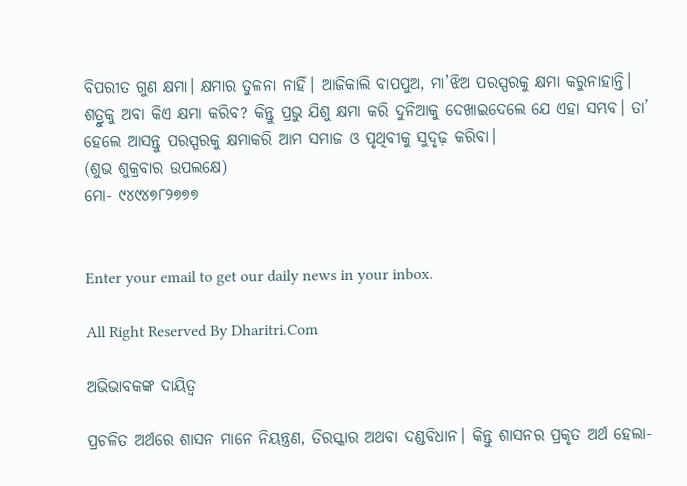ବିପରୀତ ଗୁଣ କ୍ଷମା। କ୍ଷମାର ତୁଳନା ନାହିଁ। ଆଜିକାଲି ବାପପୁଅ, ମା’ଝିଅ ପରସ୍ପରକୁ କ୍ଷମା କରୁନାହାନ୍ତି। ଶତ୍ରୁକୁ ଅବା କିଏ କ୍ଷମା କରିବ? କିନ୍ତୁ ପ୍ରଭୁ ଯିଶୁ କ୍ଷମା କରି ଦୁନିଆକୁ ଦେଖାଇଦେଲେ ଯେ ଏହା ସମ୍ଭବ। ତା’ ହେଲେ ଆସନ୍ତୁ ପରସ୍ପରକୁ କ୍ଷମାକରି ଆମ ସମାଜ ଓ ପୃଥିବୀକୁ ସୁଦୃଢ଼ କରିବା।
(ଶୁଭ ଶୁକ୍ରବାର ଉପଲକ୍ଷେ)
ମୋ- ୯୪୯୪୭୮୨୭୭୭


Enter your email to get our daily news in your inbox.

All Right Reserved By Dharitri.Com

ଅଭିଭାବକଙ୍କ ଦାୟିତ୍ୱ

ପ୍ରଚଳିତ ଅର୍ଥରେ ଶାସନ ମାନେ ନିୟନ୍ତ୍ରଣ, ତିରସ୍କାର ଅଥବା ଦଣ୍ଡବିଧାନ। କିନ୍ତୁ ଶାସନର ପ୍ରକୃତ ଅର୍ଥ ହେଲା-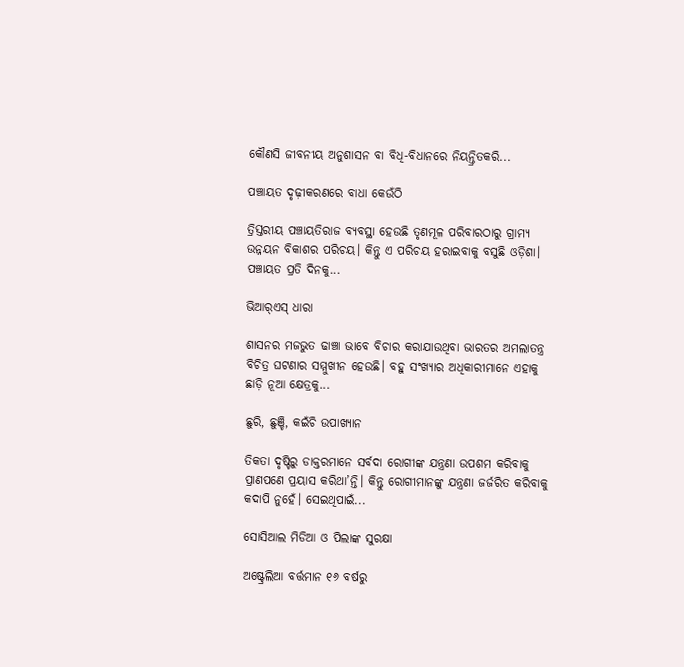କୌଣସି ଜୀବନୀୟ ଅନୁଶାସନ ବା ବିଧି-ବିଧାନରେ ନିୟନ୍ତ୍ରିତକରି...

ପଞ୍ଚାୟତ ଦୃଢ଼ୀକରଣରେ ବାଧା କେଉଁଠି

ତ୍ରିସ୍ତରୀୟ ପଞ୍ଚାୟତିରାଜ ବ୍ୟବସ୍ଥା ହେଉଛି ତୃଣମୂଳ ପରିବାରଠାରୁ ଗ୍ରାମ୍ୟ ଉନ୍ନୟନ ବିକାଶର ପରିଚୟ। କିନ୍ତୁ ଏ ପରିଚୟ ହରାଇବାକୁ ବସୁଛି ଓଡ଼ିଶା। ପଞ୍ଚାୟତ ପ୍ରତି ଦିନକୁ...

ଭିଆର୍‌ଏସ୍‌ ଧାରା

ଶାସନର ମଜଭୁତ ଢାଞ୍ଚା ଭାବେ ବିଚାର କରାଯାଉଥିବା ଭାରତର ଅମଲାତନ୍ତ୍ର ବିଚିତ୍ର ଘଟଣାର ସମ୍ମୁଖୀନ ହେଉଛି। ବହୁ ସଂଖ୍ୟାର ଅଧିକାରୀମାନେ ଏହାକୁ ଛାଡ଼ି ନୂଆ କ୍ଷେତ୍ରକୁ...

ଛୁରି, ଛୁଞ୍ଚି, କଇଁଚି ଉପାଖ୍ୟାନ

ତିକତା ଦୃଷ୍ଟିରୁ ଡାକ୍ତରମାନେ ସର୍ବଦା ରୋଗୀଙ୍କ ଯନ୍ତ୍ରଣା ଉପଶମ କରିବାକୁ ପ୍ରାଣପଣେ ପ୍ରୟାସ କରିଥା’ନ୍ତି। କିନ୍ତୁ ରୋଗୀମାନଙ୍କୁ ଯନ୍ତ୍ରଣା ଜର୍ଜରିତ କରିବାକୁ କଦାପି ନୁହେଁ। ସେଇଥିପାଇଁ...

ସୋସିଆଲ ମିଡିଆ ଓ ପିଲାଙ୍କ ସୁରକ୍ଷା

ଅଷ୍ଟ୍ରେଲିଆ ବର୍ତ୍ତମାନ ୧୬ ବର୍ଷରୁ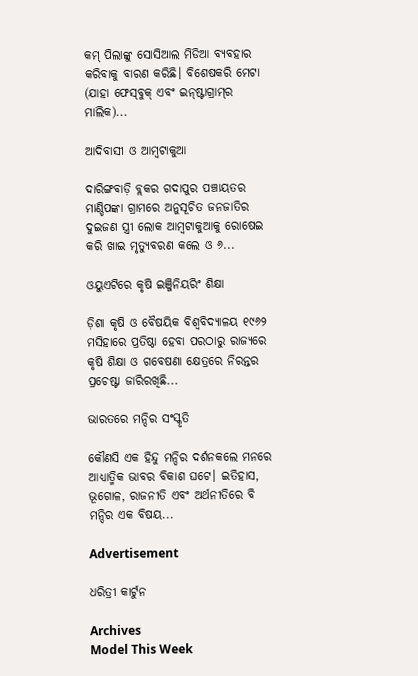କମ୍‌ ପିଲାଙ୍କୁ ସୋସିଆଲ ମିଡିଆ ବ୍ୟବହାର କରିବାକୁ ବାରଣ କରିଛି। ବିଶେଷକରି ମେଟା (ଯାହା ଫେସ୍‌ବୁକ୍‌ ଏବଂ ଇନ୍‌ଷ୍ଟାଗ୍ରାମ୍‌ର ମାଲିକ)...

ଆଦିବାସୀ ଓ ଆମ୍ବଟାକୁଆ

ଦାରିଙ୍ଗବାଡ଼ି ବ୍ଲକର ଗଦାପୁର ପଞ୍ଚାୟତର ମାଣ୍ଡିପଙ୍କା ଗ୍ରାମରେ ଅନୁସୂଚିତ ଜନଜାତିର ଦୁଇଜଣ ସ୍ତ୍ରୀ ଲୋକ ଆମ୍ବଟାକୁଆକୁ ରୋଷେଇ କରି ଖାଇ ମୃତ୍ୟୁବରଣ କଲେ ଓ ୬...

ଓୟୁଏଟିରେ କୃଷି ଇଞ୍ଜିନିୟରିଂ ଶିକ୍ଷା

ଡ଼ିଶା କୃଷି ଓ ବୈଷୟିକ ବିଶ୍ୱବିଦ୍ୟାଳୟ ୧୯୬୨ ମସିହାରେ ପ୍ରତିଷ୍ଠା ହେବା ପରଠାରୁ ରାଜ୍ୟରେ କୃଷି ଶିକ୍ଷା ଓ ଗବେଷଣା କ୍ଷେତ୍ରରେ ନିରନ୍ତର ପ୍ରଚେଷ୍ଟା ଜାରିରଖିଛି...

ଭାରତରେ ମନ୍ଦିର ସଂସ୍କୃତି

କୌଣସି ଏକ ହିନ୍ଦୁ ମନ୍ଦିର ଦର୍ଶନକଲେ ମନରେ ଆଧ୍ୟାତ୍ମିକ ଭାବର ବିକାଶ ଘଟେ। ଇତିହାସ, ଭୂଗୋଳ, ରାଜନୀତି ଏବଂ ଅର୍ଥନୀତିରେ ବି ମନ୍ଦିର ଏକ ବିଷୟ...

Advertisement

ଧରିତ୍ରୀ କାର୍ଟୁନ

Archives
Model This Week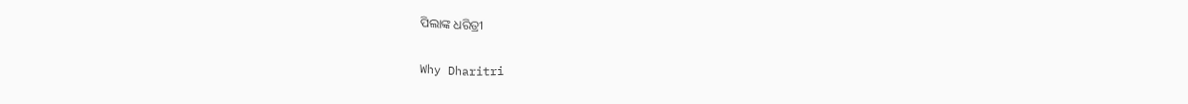ପିଲାଙ୍କ ଧରିତ୍ରୀ

Why Dharitri